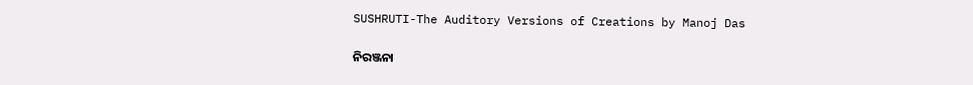SUSHRUTI-The Auditory Versions of Creations by Manoj Das

ନିରଞ୍ଜନା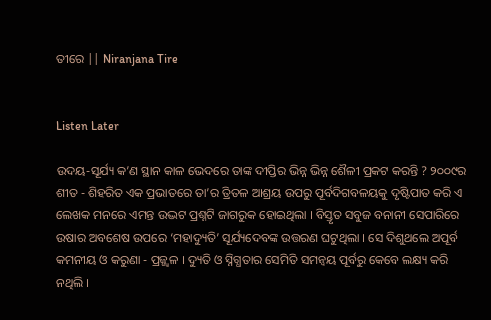ତୀରେ || Niranjana Tire


Listen Later

ଉଦୟ-ସୂର୍ଯ୍ୟ କ’ଣ ସ୍ଥାନ କାଳ ଭେଦରେ ତାଙ୍କ ଦୀପ୍ତିର ଭିନ୍ନ ଭିନ୍ନ ଶୈଳୀ ପ୍ରକଟ କରନ୍ତି ? ୨୦୦୯ର ଶୀତ - ଶିହରିତ ଏକ ପ୍ରଭାତରେ ତା’ର ତ୍ରିତଳ ଆଶ୍ରୟ ଉପରୁ ପୂର୍ବଦିଗବଳୟକୁ ଦୃଷ୍ଟିପାତ କରି ଏ ଲେଖକ ମନରେ ଏମନ୍ତ ଉଦ୍ଭଟ ପ୍ରଶ୍ନଟି ଜାଗରୁକ ହୋଇଥିଲା । ବିସ୍ତୃତ ସବୁଜ ବନାନୀ ସେପାରିରେ ଉଷାର ଅବଶେଷ ଉପରେ ‘ମହାଦ୍ୟୁତି’ ସୂର୍ଯ୍ୟଦେବଙ୍କ ଉତ୍ତରଣ ଘଟୁଥିଲା । ସେ ଦିଶୁଥଲେ ଅପୂର୍ବ କମନୀୟ ଓ କରୁଣା - ପ୍ରଜ୍ଜ୍ବଳ । ଦ୍ୟୁତି ଓ ସ୍ନିଗ୍ଧତାର ସେମିତି ସମନ୍ବୟ ପୂର୍ବରୁ କେବେ ଲକ୍ଷ୍ୟ କରି ନଥିଲି ।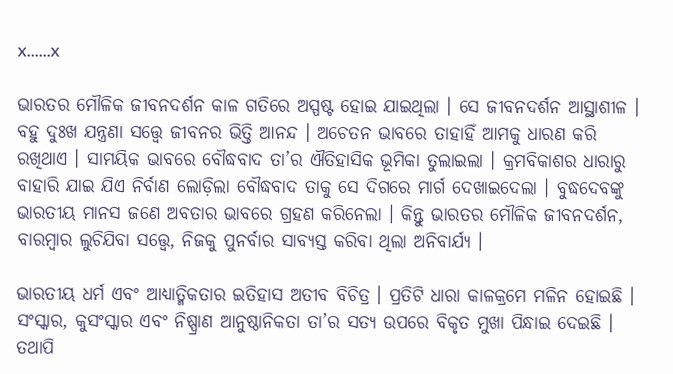x......x

ଭାରତର ମୌଳିକ ଜୀବନଦର୍ଶନ କାଳ ଗତିରେ ଅସ୍ପଷ୍ଟ ହୋଇ ଯାଇଥିଲା । ସେ ଜୀବନଦର୍ଶନ ଆସ୍ଥାଶୀଳ । ବହୁ ଦୁଃଖ ଯନ୍ତ୍ରଣା ସତ୍ତ୍ବେ ଜୀବନର ଭିତ୍ତି ଆନନ୍ଦ । ଅଚେତନ ଭାବରେ ତାହାହିଁ ଆମକୁ ଧାରଣ କରି ରଖିଥାଏ । ସାମୟିକ ଭାବରେ ବୌଦ୍ଧବାଦ ତା’ର ଐତିହାସିକ ଭୂମିକା ତୁଲାଇଲା । କ୍ରମବିକାଶର ଧାରାରୁ ବାହାରି ଯାଇ ଯିଏ ନିର୍ବାଣ ଲୋଡ଼ିଲା ବୌଦ୍ଧବାଦ ତାକୁ ସେ ଦିଗରେ ମାର୍ଗ ଦେଖାଇଦେଲା । ବୁଦ୍ଧଦେବଙ୍କୁ ଭାରତୀୟ ମାନସ ଜଣେ ଅବତାର ଭାବରେ ଗ୍ରହଣ କରିନେଲା । କିନ୍ତୁ ଭାରତର ମୌଳିକ ଜୀବନଦର୍ଶନ, ବାରମ୍ବାର ଲୁଚିଯିବା ସତ୍ତ୍ବେ, ନିଜକୁ ପୁନର୍ବାର ସାବ୍ୟସ୍ତ କରିବା ଥିଲା ଅନିବାର୍ଯ୍ୟ ।

ଭାରତୀୟ ଧର୍ମ ଏବଂ ଆଧ୍ୟାତ୍ମିକତାର ଇତିହାସ ଅତୀବ ବିଚିତ୍ର । ପ୍ରତିଟି ଧାରା କାଳକ୍ରମେ ମଳିନ ହୋଇଛି । ସଂସ୍କାର, କୁସଂସ୍କାର ଏବଂ ନିଷ୍ପ୍ରାଣ ଆନୁଷ୍ଠାନିକତା ତା’ର ସତ୍ୟ ଉପରେ ବିକୃତ ମୁଖା ପିନ୍ଧାଇ ଦେଇଛି । ତଥାପି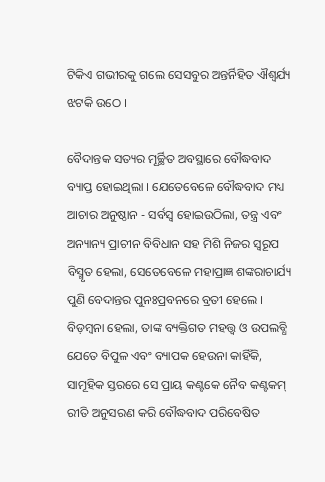ଟିକିଏ ଗଭୀରକୁ ଗଲେ ସେସବୁର ଅନ୍ତର୍ନିହିତ ଐଶ୍ଵର୍ଯ୍ୟ ଝଟକି ଉଠେ ।

ବୈଦାନ୍ତକ ସତ୍ୟର ମୂର୍ଚ୍ଛିତ ଅବସ୍ଥାରେ ବୌଦ୍ଧବାଦ ବ୍ୟାପ୍ତ ହୋଇଥିଲା । ଯେତେବେଳେ ବୌଦ୍ଧବାଦ ମଧ୍ୟ ଆଚାର ଅନୁଷ୍ଠାନ - ସର୍ବସ୍ବ ହୋଇଉଠିଲା, ତନ୍ତ୍ର ଏବଂ ଅନ୍ୟାନ୍ୟ ପ୍ରାଚୀନ ବିବିଧାନ ସହ ମିଶି ନିଜର ସ୍ବରୂପ ବିସ୍ମୃତ ହେଲା, ସେତେବେଳେ ମହାପ୍ରାଜ୍ଞ ଶଙ୍କରାଚାର୍ଯ୍ୟ ପୁଣି ବେଦାନ୍ତର ପୁନଃପ୍ରବନରେ ବ୍ରତୀ ହେଲେ । ବିଡ଼ମ୍ବନା ହେଲା, ତାଙ୍କ ବ୍ୟକ୍ତିଗତ ମହତ୍ତ୍ବ ଓ ଉପଲବ୍ଧି ଯେତେ ବିପୁଳ ଏବଂ ବ୍ୟାପକ ହେଉନା କାହିଁକି, ସାମୂହିକ ସ୍ତରରେ ସେ ପ୍ରାୟ କଣ୍ଟକେ ନୈବ କଣ୍ଟକମ୍ ରୀତି ଅନୁସରଣ କରି ବୌଦ୍ଧବାଦ ପରିବେଷିତ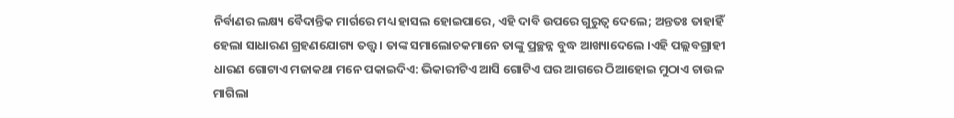ନିର୍ବାଣର ଲକ୍ଷ୍ୟ ବୈଦାନ୍ତିକ ମାର୍ଗରେ ମଧ୍ୟ ହାସଲ ହୋଇପାରେ, ଏହି ଦାବି ଉପରେ ଗୁରୁତ୍ବ ଦେଲେ; ଅନ୍ତତଃ ତାହାହିଁ ହେଲା ସାଧାରଣ ଗ୍ରହଣଯୋଗ୍ୟ ତତ୍ତ୍ବ । ତାଙ୍କ ସମାଲୋଚକମାନେ ତାଙ୍କୁ ପ୍ରଚ୍ଛନ୍ନ ବୁଦ୍ଧ ଆଖ୍ୟାଦେଲେ ।ଏହି ପଲ୍ଲବଗ୍ରାହୀ ଧାରଣ ଗୋଟାଏ ମଜାକଥା ମନେ ପକାଇଦିଏ: ଭିକାରୀଟିଏ ଆସି ଗୋଟିଏ ଘର ଆଗରେ ଠିଆହୋଇ ମୁଠାଏ ଚାଉଳ ମାଗିଲା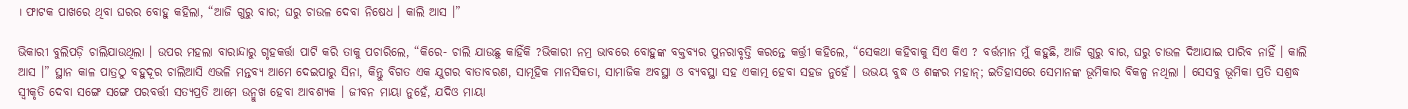। ଫାଟକ ପାଖରେ ଥିବା ଘରର ବୋହୁ କହିଲା, “ଆଜି ଗୁରୁ ବାର; ଘରୁ ଚାଉଳ ଦେବା ନିଷେଧ । କାଲି ଆସ ।”

ଭିକାରୀ ବୁଲିପଡ଼ି ଚାଲିଯାଉଥିଲା । ଉପର ମହଲା ବାରାନ୍ଦାରୁ ଗୃହକର୍ତ୍ତା ପାଟି କରି ତାକୁ ପଚାରିଲେ, “କିରେ- ଚାଲି ଯାଉଛୁ କାହିଁକି ?ଭିକାରୀ ନମ୍ର ଭାବରେ ବୋହୁଙ୍କ ବକ୍ତବ୍ୟର ପୁନରାବୃତ୍ତି କରନ୍ତେ କର୍ତ୍ତ୍ରୀ କହିଲେ, “ସେକଥା କହିବାକୁ ସିଏ କିଏ ? ବର୍ତ୍ତମାନ ମୁଁ କହୁଛି, ଆଜି ଗୁରୁ ବାର, ଘରୁ ଚାଉଳ ଦିଆଯାଇ ପାରିବ ନାହିଁ । କାଲି ଆସ ।” ସ୍ଥାନ କାଳ ପାତ୍ରଠୁ ବହୁଦୂର ଚାଲିଆସି ଏଭଳି ମନ୍ତବ୍ୟ ଆମେ ଦେଇପାରୁ ସିନା, କିନ୍ତୁ ବିଗତ ଏକ ଯୁଗର ବାତାବରଣ, ସାମୂହିକ ମାନସିକତା, ସାମାଜିକ ଅବସ୍ଥା ଓ ବ୍ୟବସ୍ଥା ସହ ଏକାତ୍ମ ହେବା ସହଜ ନୁହେଁ । ଉଭୟ ବୁଦ୍ଧ ଓ ଶଙ୍କର ମହାନ୍; ଇତିହାସରେ ସେମାନଙ୍କ ଭୂମିକାର ବିକଳ୍ପ ନଥିଲା । ସେସବୁ ଭୂମିକା ପ୍ରତି ସଶ୍ରଦ୍ଧ ସ୍ବୀକୃତି ଦେବା ସଙ୍ଗେ ସଙ୍ଗେ ପରବର୍ତ୍ତୀ ସତ୍ୟପ୍ରତି ଆମେ ଉନ୍ମୁଖ ହେବା ଆବଶ୍ୟକ । ଜୀବନ ମାୟା ନୁହେଁ, ଯଦିଓ ମାୟା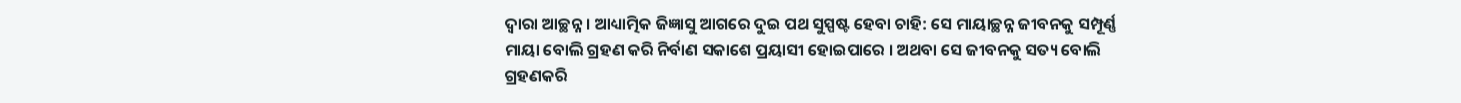ଦ୍ବାରା ଆଚ୍ଛନ୍ନ । ଆଧ୍ୟାତ୍ମିକ ଜିଜ୍ଞାସୁ ଆଗରେ ଦୁଇ ପଥ ସୁସ୍ପଷ୍ଟ ହେବା ଚାହି: ସେ ମାୟାଚ୍ଛନ୍ନ ଜୀବନକୁ ସମ୍ପୂର୍ଣ୍ଣ ମାୟା ବୋଲି ଗ୍ରହଣ କରି ନିର୍ବାଣ ସକାଶେ ପ୍ରୟାସୀ ହୋଇପାରେ । ଅଥବା ସେ ଜୀବନକୁ ସତ୍ୟ ବୋଲି ଗ୍ରହଣକରି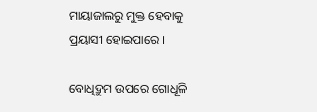ମାୟାଜାଲରୁ ମୁକ୍ତ ହେବାକୁ ପ୍ରୟାସୀ ହୋଇପାରେ ।

ବୋଧିଦ୍ରୁମ ଉପରେ ଗୋଧୂଳି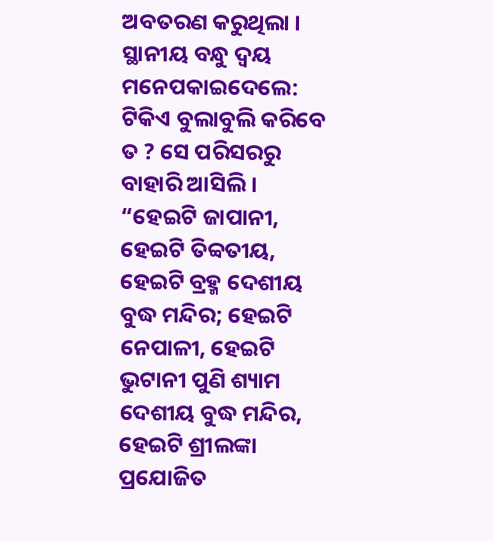ଅବତରଣ କରୁଥିଲା । ସ୍ଥାନୀୟ ବନ୍ଧୁ ଦ୍ବୟ ମନେପକାଇଦେଲେ: ଟିକିଏ ବୁଲାବୁଲି କରିବେ ତ ? ସେ ପରିସରରୁ ବାହାରି ଆସିଲି । “ହେଇଟି ଜାପାନୀ, ହେଇଟି ତିବ୍ବତୀୟ, ହେଇଟି ବ୍ରହ୍ମ ଦେଶୀୟ ବୁଦ୍ଧ ମନ୍ଦିର; ହେଇଟି ନେପାଳୀ, ହେଇଟି ଭୁଟାନୀ ପୁଣି ଶ୍ୟାମ ଦେଶୀୟ ବୁଦ୍ଧ ମନ୍ଦିର, ହେଇଟି ଶ୍ରୀଲଙ୍କା ପ୍ରଯୋଜିତ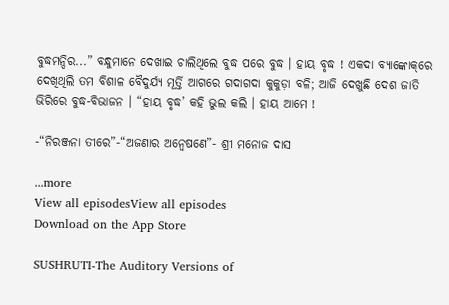ବୁଦ୍ଧମନ୍ଦିର...” ବନ୍ଧୁମାନେ ଦେଖାଇ ଚାଲିଥିଲେ ବୁଦ୍ଧ ପରେ ବୁଦ୍ଧ । ହାୟ ବୃଦ୍ଧ ! ଏକଦା ବ୍ୟାଙ୍କୋକ୍‌ରେ ଦେଖିଥିଲି ତମ ବିଶାଳ ବୈଦୁର୍ଯ୍ୟ ମୂର୍ତ୍ତି ଆଗରେ ଗଦାଗଦା କୁକୁଡ଼ା ବଳି; ଆଜି ଦେଖୁଛି ଦେଶ ଜାତି ଭିରିରେ ବୁଦ୍ଧ-ବିଭାଜନ । “ହାୟ ବୃଦ୍ଧ’ କହି ଭୁଲ କଲି । ହାୟ ଆମେ !

-“ନିରଞ୍ଜନା ତୀରେ”-“ଅଜଣାର ଅନ୍ବେଷଣେ”- ଶ୍ରୀ ମନୋଜ ଦାସ

...more
View all episodesView all episodes
Download on the App Store

SUSHRUTI-The Auditory Versions of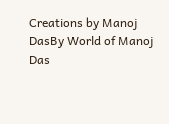Creations by Manoj DasBy World of Manoj Das